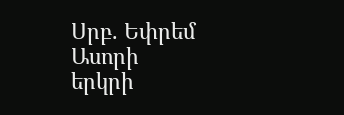Սրբ. Եփրեմ Ասորի
երկրի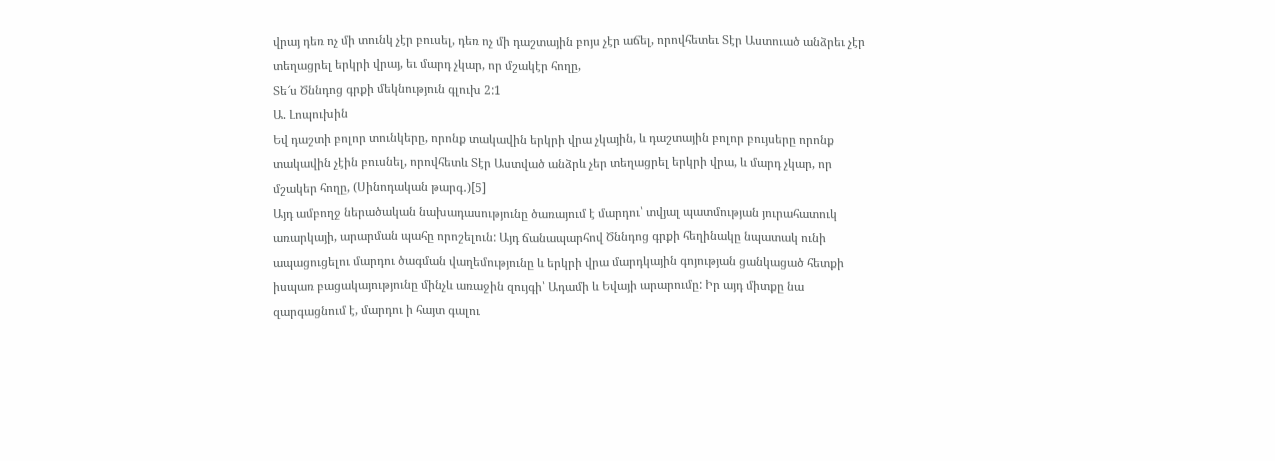վրայ դեռ ոչ մի տունկ չէր բուսել, դեռ ոչ մի դաշտային բոյս չէր աճել, որովհետեւ Տէր Աստուած անձրեւ չէր տեղացրել երկրի վրայ, եւ մարդ չկար, որ մշակէր հողը,
Տե՜ս Ծննդոց գրքի մեկնություն գլուխ 2:1
Ա. Լոպուխին
Եվ դաշտի բոլոր տունկերը, որոնք տակավին երկրի վրա չկային, և դաշտային բոլոր բույսերը որոնք տակավին չէին բուսնել, որովհետև Տէր Աստված անձրև չեր տեղացրել երկրի վրա, և մարդ չկար, որ մշակեր հողը, (Սինոդական թարգ․)[5]
Այդ ամբողջ ներածական նախադասությունը ծառայում է մարդու՝ տվյալ պատմության յուրահատուկ առարկայի, արարման պահը որոշելուն: Այդ ճանապարհով Ծննդոց գրքի հեղինակը նպատակ ունի ապացուցելու մարդու ծագման վաղեմությունը և երկրի վրա մարդկային գոյության ցանկացած հետքի իսպառ բացակայությունը մինչև առաջին զույգի՝ Ադամի և Եվայի արարումը: Իր այդ միտքը նա զարգացնում է, մարդու ի հայտ գալու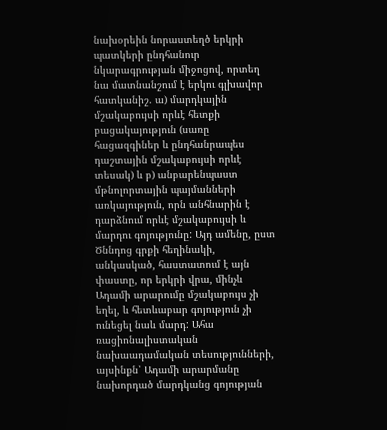նախօրեին նորաստեղծ երկրի պատկերի ընդհանուր նկարագրության միջոցով, որտեղ նա մատնանշում է երկու գլխավոր հատկանիշ. ա) մարդկային մշակաբույսի որևէ հետքի բացակայություն (սառը հացազգիներ և ընդհանրապես դաշտային մշակաբույսի որևէ տեսակ) և բ) անբարենպաստ մթնոլորտային պայմանների առկայություն, որն անհնարին է դարձնում որևէ մշակաբույսի և մարդու գոյությունը: Այդ ամենը, ըստ Ծննդոց գրքի հեղինակի, անկասկած, հաստատում է այն փաստը, որ երկրի վրա, մինչև Ադամի արարումը մշակաբույս չի եղել, և հետևաբար գոյություն չի ունեցել նաև մարդ: Ահա ռացիոնալիստական նախաադամական տեսությունների, այսինքն՝ Ադամի արարմանը նախորդած մարդկանց գոյության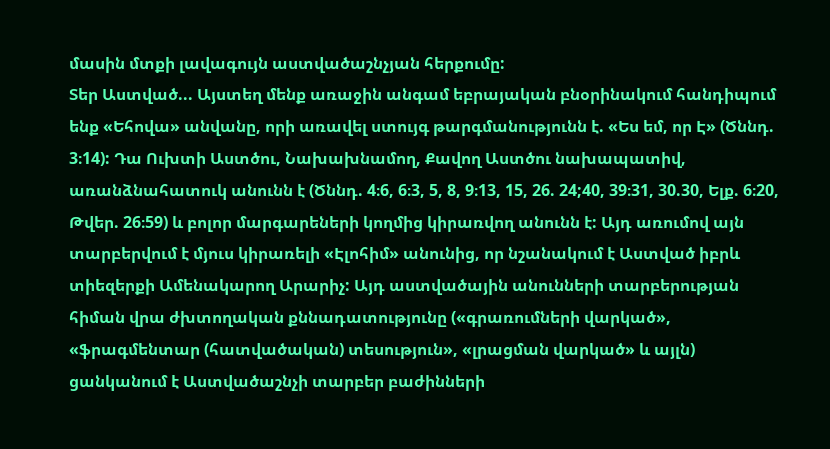մասին մտքի լավագույն աստվածաշնչյան հերքումը:
Տեր Աստված... Այստեղ մենք առաջին անգամ եբրայական բնօրինակում հանդիպում ենք «Եհովա» անվանը, որի առավել ստույգ թարգմանությունն է. «Ես եմ, որ Է» (Ծննդ. 3։14): Դա Ուխտի Աստծու, Նախախնամող, Քավող Աստծու նախապատիվ, առանձնահատուկ անունն է (Ծննդ. 4։6, 6։3, 5, 8, 9։13, 15, 26. 24;40, 39։31, 30.30, Ելք. 6։20, Թվեր. 26։59) և բոլոր մարգարեների կողմից կիրառվող անունն է: Այդ առումով այն տարբերվում է մյուս կիրառելի «Էլոհիմ» անունից, որ նշանակում է Աստված իբրև տիեզերքի Ամենակարող Արարիչ: Այդ աստվածային անունների տարբերության հիման վրա ժխտողական քննադատությունը («գրառումների վարկած», «ֆրագմենտար (հատվածական) տեսություն», «լրացման վարկած» և այլն) ցանկանում է Աստվածաշնչի տարբեր բաժինների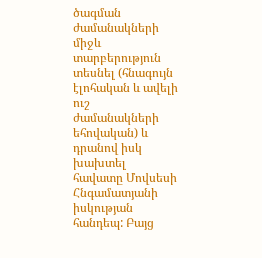ծագման ժամանակների միջև տարբերություն տեսնել (հնագույն էլոհական և ավելի ուշ ժամանակների եհովական) և դրանով իսկ խախտել հավատը Մովսեսի Հնգամատյանի իսկության հանդեպ: Բայց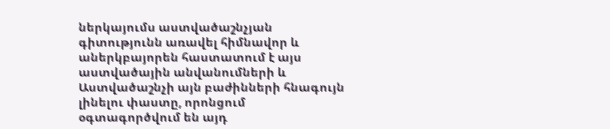ներկայումս աստվածաշնչյան գիտությունն առավել հիմնավոր և աներկբայորեն հաստատում է այս աստվածային անվանումների և Աստվածաշնչի այն բաժինների հնագույն լինելու փաստը, որոնցում օգտագործվում են այդ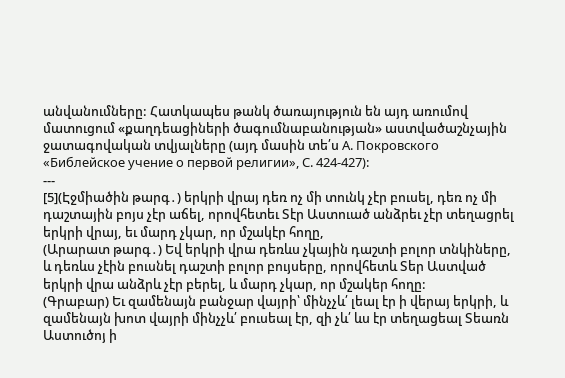անվանումները: Հատկապես թանկ ծառայություն են այդ առումով մատուցում «քաղդեացիների ծագումնաբանության» աստվածաշնչային ջատագովական տվյալները (այդ մասին տե՛ս А. Покровского «Библейское учение о первой религии», С. 424-427):
---
[5](Էջմիածին թարգ․) երկրի վրայ դեռ ոչ մի տունկ չէր բուսել, դեռ ոչ մի դաշտային բոյս չէր աճել, որովհետեւ Տէր Աստուած անձրեւ չէր տեղացրել երկրի վրայ, եւ մարդ չկար, որ մշակէր հողը,
(Արարատ թարգ․) Եվ երկրի վրա դեռևս չկային դաշտի բոլոր տնկիները, և դեռևս չէին բուսնել դաշտի բոլոր բույսերը, որովհետև Տեր Աստված երկրի վրա անձրև չէր բերել, և մարդ չկար, որ մշակեր հողը:
(Գրաբար) Եւ զամենայն բանջար վայրի՝ մինչչև՛ լեալ էր ի վերայ երկրի, և զամենայն խոտ վայրի մինչչև՛ բուսեալ էր, զի չև՛ ևս էր տեղացեալ Տեառն Աստուծոյ ի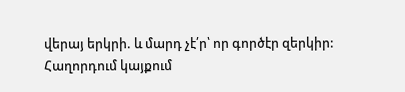վերայ երկրի. և մարդ չէ՛ր՝ որ գործէր զերկիր:
Հաղորդում կայքում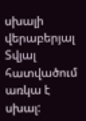սխալի վերաբերյալ
Տվյալ հատվածում առկա է սխալ: